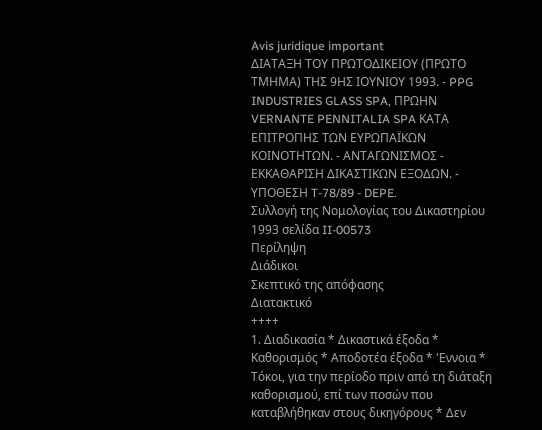Avis juridique important
ΔΙΑΤΑΞΗ ΤΟΥ ΠΡΩΤΟΔΙΚΕΙΟΥ (ΠΡΩΤΟ ΤΜΗΜΑ) ΤΗΣ 9ΗΣ ΙΟΥΝΙΟΥ 1993. - PPG INDUSTRIES GLASS SPA, ΠΡΩΗΝ VERNANTE PENNITALIA SPA ΚΑΤΑ ΕΠΙΤΡΟΠΗΣ ΤΩΝ ΕΥΡΩΠΑΪΚΩΝ ΚΟΙΝΟΤΗΤΩΝ. - ΑΝΤΑΓΩΝΙΣΜΟΣ - ΕΚΚΑΘΑΡΙΣΗ ΔΙΚΑΣΤΙΚΩΝ ΕΞΟΔΩΝ. - ΥΠΟΘΕΣΗ T-78/89 - DEPE.
Συλλογή της Νομολογίας του Δικαστηρίου 1993 σελίδα II-00573
Περίληψη
Διάδικοι
Σκεπτικό της απόφασης
Διατακτικό
++++
1. Διαδικασία * Δικαστικά έξοδα * Καθορισμός * Αποδοτέα έξοδα * 'Εννοια * Τόκοι, για την περίοδο πριν από τη διάταξη καθορισμού, επί των ποσών που καταβλήθηκαν στους δικηγόρους * Δεν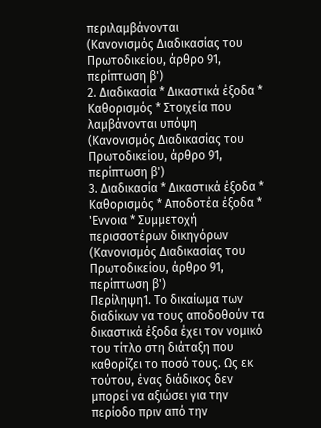περιλαμβάνονται
(Κανονισμός Διαδικασίας του Πρωτοδικείου, άρθρο 91, περίπτωση β')
2. Διαδικασία * Δικαστικά έξοδα * Καθορισμός * Στοιχεία που λαμβάνονται υπόψη
(Κανονισμός Διαδικασίας του Πρωτοδικείου, άρθρο 91, περίπτωση β')
3. Διαδικασία * Δικαστικά έξοδα * Καθορισμός * Αποδοτέα έξοδα * 'Εννοια * Συμμετοχή περισσοτέρων δικηγόρων
(Κανονισμός Διαδικασίας του Πρωτοδικείου, άρθρο 91, περίπτωση β')
Περίληψη1. Το δικαίωμα των διαδίκων να τους αποδοθούν τα δικαστικά έξοδα έχει τον νομικό του τίτλο στη διάταξη που καθορίζει το ποσό τους. Ως εκ τούτου, ένας διάδικος δεν μπορεί να αξιώσει για την περίοδο πριν από την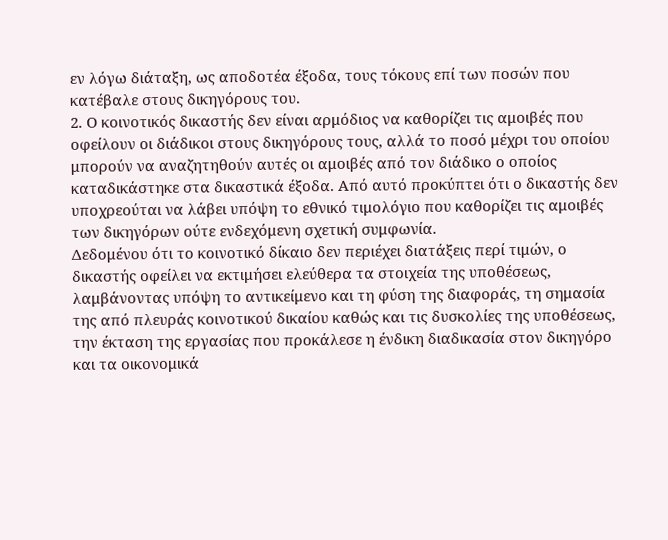εν λόγω διάταξη, ως αποδοτέα έξοδα, τους τόκους επί των ποσών που κατέβαλε στους δικηγόρους του.
2. Ο κοινοτικός δικαστής δεν είναι αρμόδιος να καθορίζει τις αμοιβές που οφείλουν οι διάδικοι στους δικηγόρους τους, αλλά το ποσό μέχρι του οποίου μπορούν να αναζητηθούν αυτές οι αμοιβές από τον διάδικο ο οποίος καταδικάστηκε στα δικαστικά έξοδα. Από αυτό προκύπτει ότι ο δικαστής δεν υποχρεούται να λάβει υπόψη το εθνικό τιμολόγιο που καθορίζει τις αμοιβές των δικηγόρων ούτε ενδεχόμενη σχετική συμφωνία.
Δεδομένου ότι το κοινοτικό δίκαιο δεν περιέχει διατάξεις περί τιμών, ο δικαστής οφείλει να εκτιμήσει ελεύθερα τα στοιχεία της υποθέσεως, λαμβάνοντας υπόψη το αντικείμενο και τη φύση της διαφοράς, τη σημασία της από πλευράς κοινοτικού δικαίου καθώς και τις δυσκολίες της υποθέσεως, την έκταση της εργασίας που προκάλεσε η ένδικη διαδικασία στον δικηγόρο και τα οικονομικά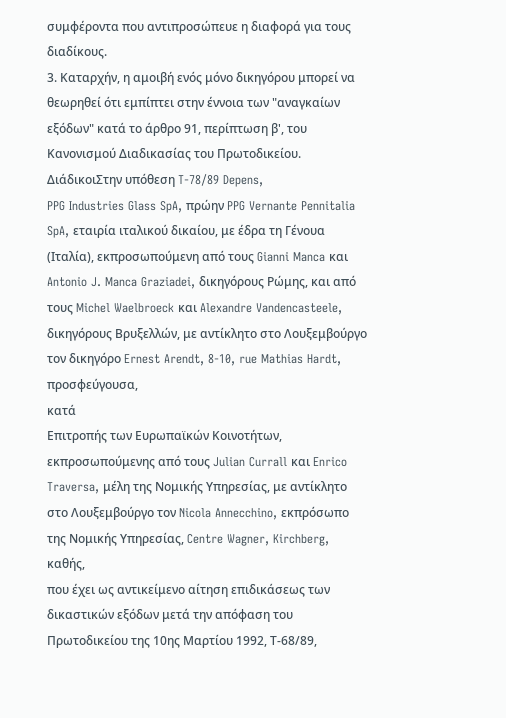συμφέροντα που αντιπροσώπευε η διαφορά για τους διαδίκους.
3. Καταρχήν, η αμοιβή ενός μόνο δικηγόρου μπορεί να θεωρηθεί ότι εμπίπτει στην έννοια των "αναγκαίων εξόδων" κατά το άρθρο 91, περίπτωση β', του Κανονισμού Διαδικασίας του Πρωτοδικείου.
ΔιάδικοιΣτην υπόθεση T-78/89 Depens,
PPG Industries Glass SpA, πρώην PPG Vernante Pennitalia SpA, εταιρία ιταλικού δικαίου, με έδρα τη Γένουα (Ιταλία), εκπροσωπούμενη από τους Gianni Manca και Antonio J. Manca Graziadei, δικηγόρους Ρώμης, και από τους Michel Waelbroeck και Alexandre Vandencasteele, δικηγόρους Βρυξελλών, με αντίκλητο στο Λουξεμβούργο τον δικηγόρο Ernest Arendt, 8-10, rue Mathias Hardt,
προσφεύγουσα,
κατά
Επιτροπής των Ευρωπαϊκών Κοινοτήτων, εκπροσωπούμενης από τους Julian Currall και Enrico Traversa, μέλη της Νομικής Υπηρεσίας, με αντίκλητο στο Λουξεμβούργο τον Nicola Annecchino, εκπρόσωπο της Νομικής Υπηρεσίας, Centre Wagner, Kirchberg,
καθής,
που έχει ως αντικείμενο αίτηση επιδικάσεως των δικαστικών εξόδων μετά την απόφαση του Πρωτοδικείου της 10ης Μαρτίου 1992, Τ-68/89,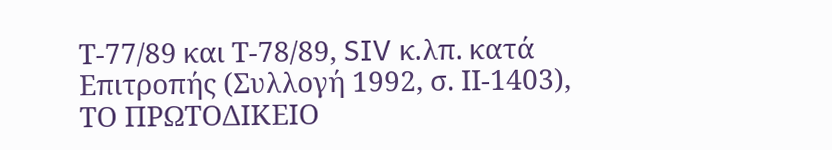Τ-77/89 και Τ-78/89, SIV κ.λπ. κατά Επιτροπής (Συλλογή 1992, σ. ΙΙ-1403),
ΤΟ ΠΡΩΤΟΔΙΚΕΙΟ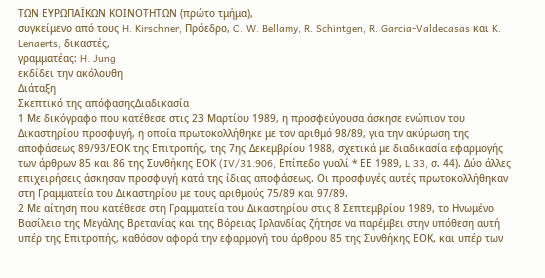ΤΩΝ ΕΥΡΩΠΑΪΚΩΝ ΚΟΙΝΟΤΗΤΩΝ (πρώτο τμήμα),
συγκείμενο από τους H. Kirschner, Πρόεδρο, C. W. Bellamy, R. Schintgen, R. Garcia-Valdecasas και K. Lenaerts, δικαστές,
γραμματέας: H. Jung
εκδίδει την ακόλουθη
Διάταξη
Σκεπτικό της απόφασηςΔιαδικασία
1 Με δικόγραφο που κατέθεσε στις 23 Μαρτίου 1989, η προσφεύγουσα άσκησε ενώπιον του Δικαστηρίου προσφυγή, η οποία πρωτοκολλήθηκε με τον αριθμό 98/89, για την ακύρωση της αποφάσεως 89/93/ΕΟΚ της Επιτροπής, της 7ης Δεκεμβρίου 1988, σχετικά με διαδικασία εφαρμογής των άρθρων 85 και 86 της Συνθήκης ΕΟΚ (IV/31.906, Επίπεδο γυαλί * ΕΕ 1989, L 33, σ. 44). Δύο άλλες επιχειρήσεις άσκησαν προσφυγή κατά της ίδιας αποφάσεως. Οι προσφυγές αυτές πρωτοκολλήθηκαν στη Γραμματεία του Δικαστηρίου με τους αριθμούς 75/89 και 97/89.
2 Με αίτηση που κατέθεσε στη Γραμματεία του Δικαστηρίου στις 8 Σεπτεμβρίου 1989, το Ηνωμένο Βασίλειο της Μεγάλης Βρετανίας και της Βόρειας Ιρλανδίας ζήτησε να παρέμβει στην υπόθεση αυτή υπέρ της Επιτροπής, καθόσον αφορά την εφαρμογή του άρθρου 85 της Συνθήκης ΕΟΚ, και υπέρ των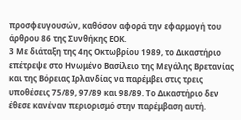προσφευγουσών, καθόσον αφορά την εφαρμογή του άρθρου 86 της Συνθήκης ΕΟΚ.
3 Με διάταξη της 4ης Οκτωβρίου 1989, το Δικαστήριο επέτρεψε στο Ηνωμένο Βασίλειο της Μεγάλης Βρετανίας και της Βόρειας Ιρλανδίας να παρέμβει στις τρεις υποθέσεις 75/89, 97/89 και 98/89. Το Δικαστήριο δεν έθεσε κανέναν περιορισμό στην παρέμβαση αυτή.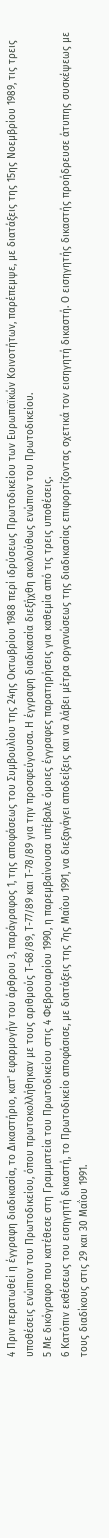4 Πριν περατωθεί η έγγραφη διαδικασία, το Δικαστήριο, κατ' εφαρμογήν του άρθρου 3, παράγραφος 1, της αποφάσεως του Συμβουλίου της 24ης Οκτωβρίου 1988 περί ιδρύσεως Πρωτοδικείου των Ευρωπαϊκών Κοινοτήτων, παρέπεμψε, με διατάξεις της 15ης Νοεμβρίου 1989, τις τρεις υποθέσεις ενώπιον του Πρωτοδικείου, όπου πρωτοκολλήθηκαν με τους αριθμούς Τ-68/89, Τ-77/89 και Τ-78/89 για την προσφεύγουσα. Η έγγραφη διαδικασία διεξήχθη ακολούθως ενώπιον του Πρωτοδικείου.
5 Με δικόγραφο που κατέθεσε στη Γραμματεία του Πρωτοδικείου στις 4 Φεβρουαρίου 1990, η παρεμβαίνουσα υπέβαλε όμοιες έγγραφες παρατηρήσεις για καθεμία από τις τρεις υποθέσεις.
6 Κατόπιν εκθέσεως του εισηγητή δικαστή, το Πρωτοδικείο αποφάσισε, με διατάξεις της 7ης Μαΐου 1991, να διεξαγάγει αποδείξεις και να λάβει μέτρα οργανώσεως της διαδικασίας επιφορτίζοντας σχετικά τον εισηγητή δικαστή. Ο εισηγητής δικαστής προήδρευσε άτυπης συσκέψεως με τους διαδίκους στις 29 και 30 Μαΐου 1991.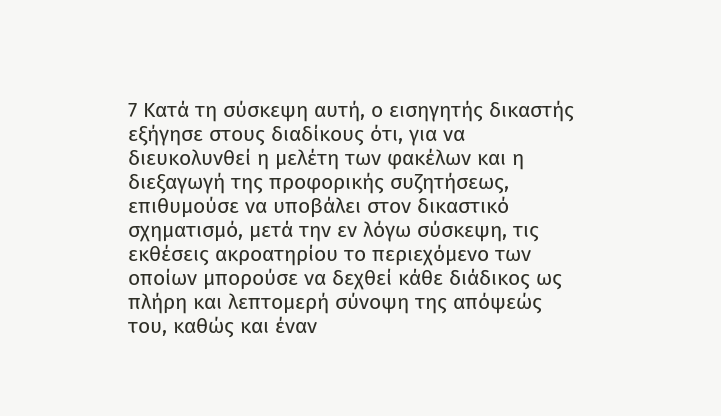7 Κατά τη σύσκεψη αυτή, ο εισηγητής δικαστής εξήγησε στους διαδίκους ότι, για να διευκολυνθεί η μελέτη των φακέλων και η διεξαγωγή της προφορικής συζητήσεως, επιθυμούσε να υποβάλει στον δικαστικό σχηματισμό, μετά την εν λόγω σύσκεψη, τις εκθέσεις ακροατηρίου το περιεχόμενο των οποίων μπορούσε να δεχθεί κάθε διάδικος ως πλήρη και λεπτομερή σύνοψη της απόψεώς του, καθώς και έναν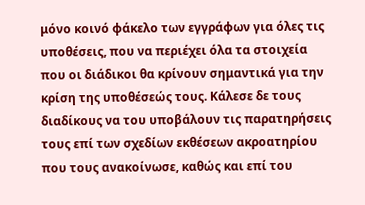μόνο κοινό φάκελο των εγγράφων για όλες τις υποθέσεις, που να περιέχει όλα τα στοιχεία που οι διάδικοι θα κρίνουν σημαντικά για την κρίση της υποθέσεώς τους. Κάλεσε δε τους διαδίκους να του υποβάλουν τις παρατηρήσεις τους επί των σχεδίων εκθέσεων ακροατηρίου που τους ανακοίνωσε, καθώς και επί του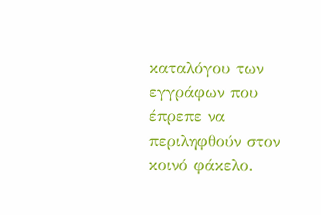καταλόγου των εγγράφων που έπρεπε να περιληφθούν στον κοινό φάκελο.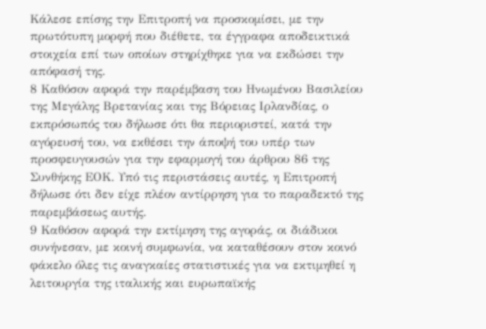Κάλεσε επίσης την Επιτροπή να προσκομίσει, με την πρωτότυπη μορφή που διέθετε, τα έγγραφα αποδεικτικά στοιχεία επί των οποίων στηρίχθηκε για να εκδώσει την απόφασή της.
8 Καθόσον αφορά την παρέμβαση του Ηνωμένου Βασιλείου της Μεγάλης Βρετανίας και της Βόρειας Ιρλανδίας, ο εκπρόσωπός του δήλωσε ότι θα περιοριστεί, κατά την αγόρευσή του, να εκθέσει την άποψή του υπέρ των προσφευγουσών για την εφαρμογή του άρθρου 86 της Συνθήκης ΕΟΚ. Υπό τις περιστάσεις αυτές, η Επιτροπή δήλωσε ότι δεν είχε πλέον αντίρρηση για το παραδεκτό της παρεμβάσεως αυτής.
9 Καθόσον αφορά την εκτίμηση της αγοράς, οι διάδικοι συνήνεσαν, με κοινή συμφωνία, να καταθέσουν στον κοινό φάκελο όλες τις αναγκαίες στατιστικές για να εκτιμηθεί η λειτουργία της ιταλικής και ευρωπαϊκής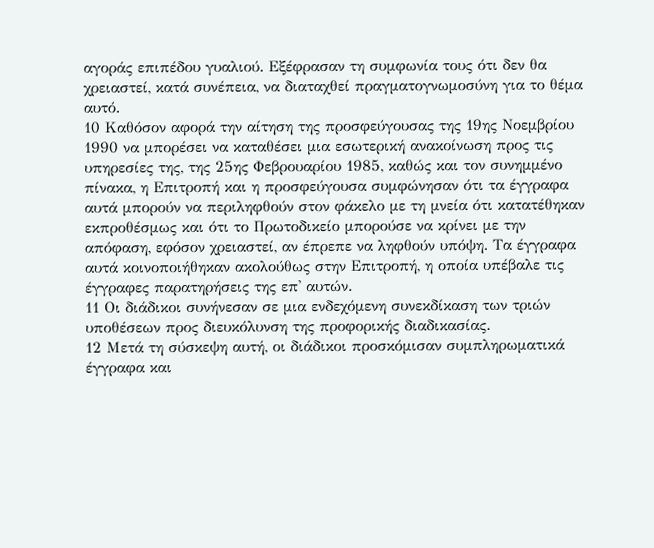αγοράς επιπέδου γυαλιού. Εξέφρασαν τη συμφωνία τους ότι δεν θα χρειαστεί, κατά συνέπεια, να διαταχθεί πραγματογνωμοσύνη για το θέμα αυτό.
10 Καθόσον αφορά την αίτηση της προσφεύγουσας της 19ης Νοεμβρίου 1990 να μπορέσει να καταθέσει μια εσωτερική ανακοίνωση προς τις υπηρεσίες της, της 25ης Φεβρουαρίου 1985, καθώς και τον συνημμένο πίνακα, η Επιτροπή και η προσφεύγουσα συμφώνησαν ότι τα έγγραφα αυτά μπορούν να περιληφθούν στον φάκελο με τη μνεία ότι κατατέθηκαν εκπροθέσμως και ότι το Πρωτοδικείο μπορούσε να κρίνει με την απόφαση, εφόσον χρειαστεί, αν έπρεπε να ληφθούν υπόψη. Τα έγγραφα αυτά κοινοποιήθηκαν ακολούθως στην Επιτροπή, η οποία υπέβαλε τις έγγραφες παρατηρήσεις της επ' αυτών.
11 Οι διάδικοι συνήνεσαν σε μια ενδεχόμενη συνεκδίκαση των τριών υποθέσεων προς διευκόλυνση της προφορικής διαδικασίας.
12 Μετά τη σύσκεψη αυτή, οι διάδικοι προσκόμισαν συμπληρωματικά έγγραφα και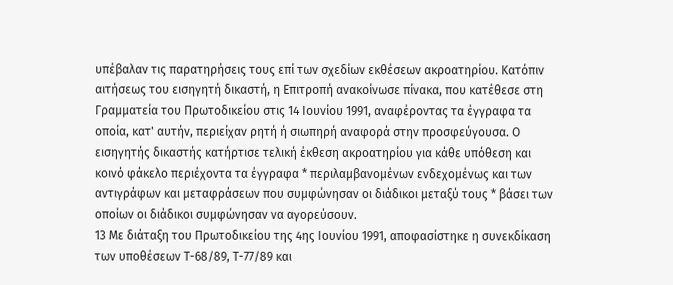υπέβαλαν τις παρατηρήσεις τους επί των σχεδίων εκθέσεων ακροατηρίου. Κατόπιν αιτήσεως του εισηγητή δικαστή, η Επιτροπή ανακοίνωσε πίνακα, που κατέθεσε στη Γραμματεία του Πρωτοδικείου στις 14 Ιουνίου 1991, αναφέροντας τα έγγραφα τα οποία, κατ' αυτήν, περιείχαν ρητή ή σιωπηρή αναφορά στην προσφεύγουσα. Ο εισηγητής δικαστής κατήρτισε τελική έκθεση ακροατηρίου για κάθε υπόθεση και κοινό φάκελο περιέχοντα τα έγγραφα * περιλαμβανομένων ενδεχομένως και των αντιγράφων και μεταφράσεων που συμφώνησαν οι διάδικοι μεταξύ τους * βάσει των οποίων οι διάδικοι συμφώνησαν να αγορεύσουν.
13 Με διάταξη του Πρωτοδικείου της 4ης Ιουνίου 1991, αποφασίστηκε η συνεκδίκαση των υποθέσεων Τ-68/89, Τ-77/89 και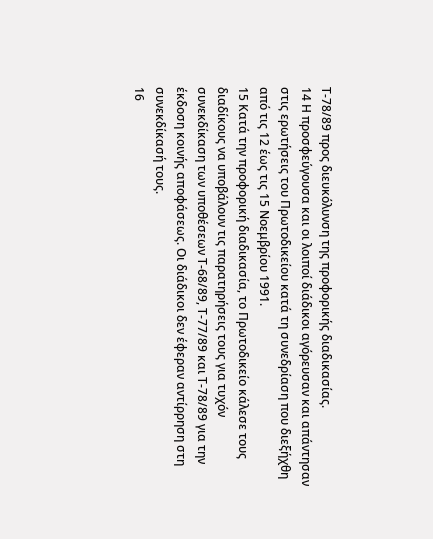Τ-78/89 προς διευκόλυνση της προφορικής διαδικασίας.
14 Η προσφεύγουσα και οι λοιποί διάδικοι αγόρευσαν και απάντησαν στις ερωτήσεις του Πρωτοδικείου κατά τη συνεδρίαση που διεξήχθη από τις 12 έως τις 15 Νοεμβρίου 1991.
15 Κατά την προφορική διαδικασία, το Πρωτοδικείο κάλεσε τους διαδίκους να υποβάλουν τις παρατηρήσεις τους για τυχόν συνεκδίκαση των υποθέσεων Τ-68/89, Τ-77/89 και Τ-78/89 για την έκδοση κοινής αποφάσεως. Οι διάδικοι δεν έφεραν αντίρρηση στη συνεκδίκασή τους.
16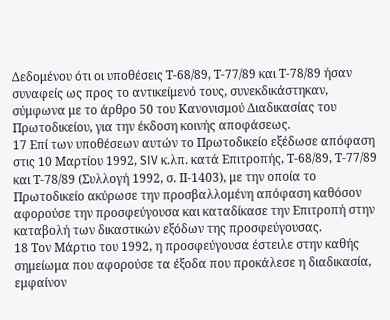Δεδομένου ότι οι υποθέσεις Τ-68/89, Τ-77/89 και Τ-78/89 ήσαν συναφείς ως προς το αντικείμενό τους, συνεκδικάστηκαν, σύμφωνα με το άρθρο 50 του Κανονισμού Διαδικασίας του Πρωτοδικείου, για την έκδοση κοινής αποφάσεως.
17 Επί των υποθέσεων αυτών το Πρωτοδικείο εξέδωσε απόφαση στις 10 Μαρτίου 1992, SIV κ.λπ. κατά Επιτροπής, Τ-68/89, Τ-77/89 και Τ-78/89 (Συλλογή 1992, σ. ΙΙ-1403), με την οποία το Πρωτοδικείο ακύρωσε την προσβαλλομένη απόφαση καθόσον αφορούσε την προσφεύγουσα και καταδίκασε την Επιτροπή στην καταβολή των δικαστικών εξόδων της προσφεύγουσας.
18 Τον Μάρτιο του 1992, η προσφεύγουσα έστειλε στην καθής σημείωμα που αφορούσε τα έξοδα που προκάλεσε η διαδικασία, εμφαίνον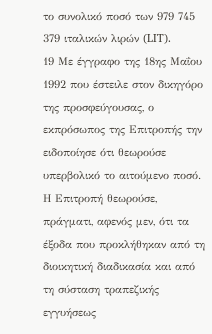το συνολικό ποσό των 979 745 379 ιταλικών λιρών (LIT).
19 Με έγγραφο της 18ης Μαΐου 1992 που έστειλε στον δικηγόρο της προσφεύγουσας, ο εκπρόσωπος της Επιτροπής την ειδοποίησε ότι θεωρούσε υπερβολικό το αιτούμενο ποσό. Η Επιτροπή θεωρούσε, πράγματι, αφενός μεν, ότι τα έξοδα που προκλήθηκαν από τη διοικητική διαδικασία και από τη σύσταση τραπεζικής εγγυήσεως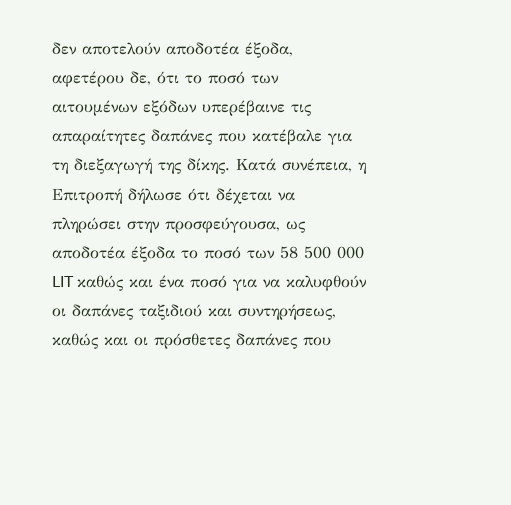δεν αποτελούν αποδοτέα έξοδα, αφετέρου δε, ότι το ποσό των αιτουμένων εξόδων υπερέβαινε τις απαραίτητες δαπάνες που κατέβαλε για τη διεξαγωγή της δίκης. Κατά συνέπεια, η Επιτροπή δήλωσε ότι δέχεται να πληρώσει στην προσφεύγουσα, ως αποδοτέα έξοδα το ποσό των 58 500 000 LIT καθώς και ένα ποσό για να καλυφθούν οι δαπάνες ταξιδιού και συντηρήσεως, καθώς και οι πρόσθετες δαπάνες που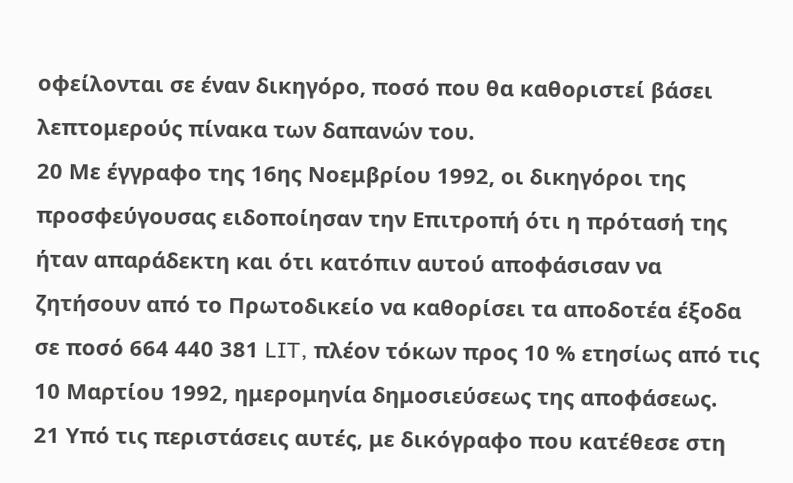οφείλονται σε έναν δικηγόρο, ποσό που θα καθοριστεί βάσει λεπτομερούς πίνακα των δαπανών του.
20 Με έγγραφο της 16ης Νοεμβρίου 1992, οι δικηγόροι της προσφεύγουσας ειδοποίησαν την Επιτροπή ότι η πρότασή της ήταν απαράδεκτη και ότι κατόπιν αυτού αποφάσισαν να ζητήσουν από το Πρωτοδικείο να καθορίσει τα αποδοτέα έξοδα σε ποσό 664 440 381 LIT, πλέον τόκων προς 10 % ετησίως από τις 10 Μαρτίου 1992, ημερομηνία δημοσιεύσεως της αποφάσεως.
21 Υπό τις περιστάσεις αυτές, με δικόγραφο που κατέθεσε στη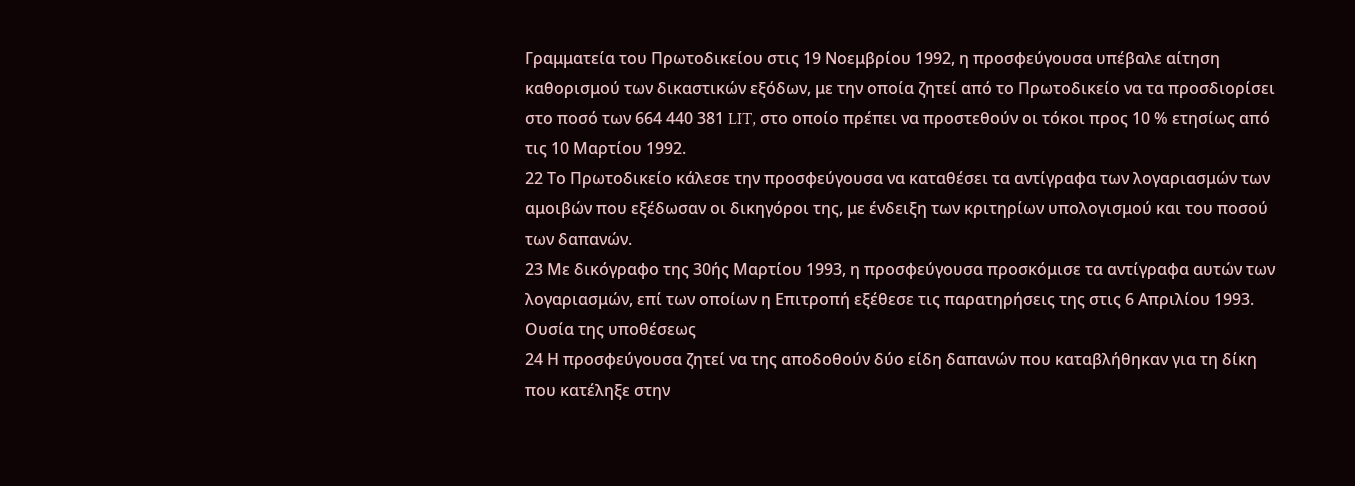Γραμματεία του Πρωτοδικείου στις 19 Νοεμβρίου 1992, η προσφεύγουσα υπέβαλε αίτηση καθορισμού των δικαστικών εξόδων, με την οποία ζητεί από το Πρωτοδικείο να τα προσδιορίσει στο ποσό των 664 440 381 LIT, στο οποίο πρέπει να προστεθούν οι τόκοι προς 10 % ετησίως από τις 10 Μαρτίου 1992.
22 Το Πρωτοδικείο κάλεσε την προσφεύγουσα να καταθέσει τα αντίγραφα των λογαριασμών των αμοιβών που εξέδωσαν οι δικηγόροι της, με ένδειξη των κριτηρίων υπολογισμού και του ποσού των δαπανών.
23 Με δικόγραφο της 30ής Μαρτίου 1993, η προσφεύγουσα προσκόμισε τα αντίγραφα αυτών των λογαριασμών, επί των οποίων η Επιτροπή εξέθεσε τις παρατηρήσεις της στις 6 Απριλίου 1993.
Ουσία της υποθέσεως
24 Η προσφεύγουσα ζητεί να της αποδοθούν δύο είδη δαπανών που καταβλήθηκαν για τη δίκη που κατέληξε στην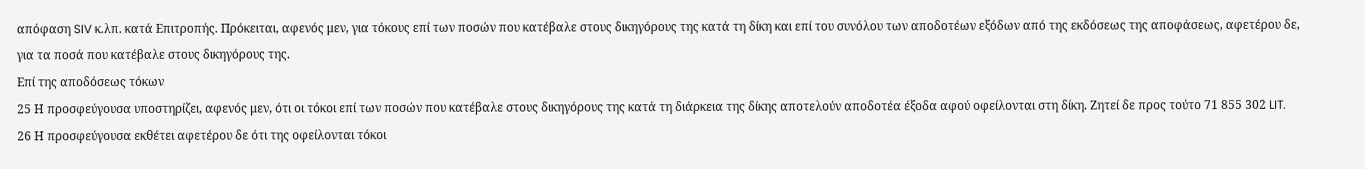απόφαση SIV κ.λπ. κατά Επιτροπής. Πρόκειται, αφενός μεν, για τόκους επί των ποσών που κατέβαλε στους δικηγόρους της κατά τη δίκη και επί του συνόλου των αποδοτέων εξόδων από της εκδόσεως της αποφάσεως, αφετέρου δε, για τα ποσά που κατέβαλε στους δικηγόρους της.
Επί της αποδόσεως τόκων
25 Η προσφεύγουσα υποστηρίζει, αφενός μεν, ότι οι τόκοι επί των ποσών που κατέβαλε στους δικηγόρους της κατά τη διάρκεια της δίκης αποτελούν αποδοτέα έξοδα αφού οφείλονται στη δίκη. Ζητεί δε προς τούτο 71 855 302 LIT.
26 Η προσφεύγουσα εκθέτει αφετέρου δε ότι της οφείλονται τόκοι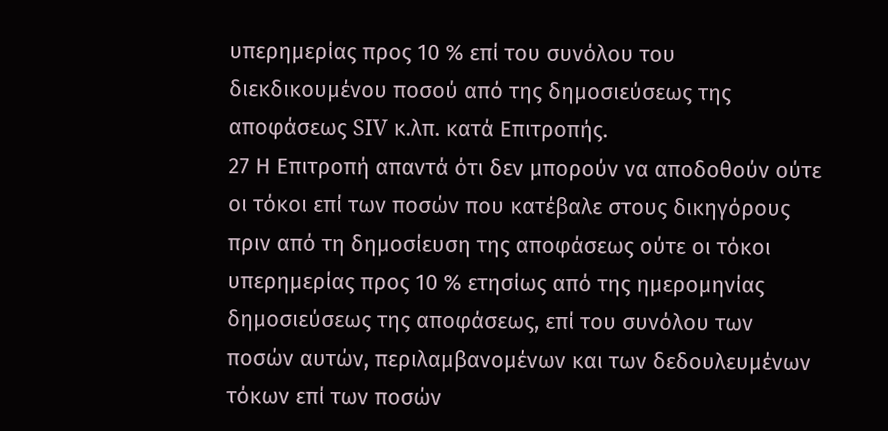υπερημερίας προς 10 % επί του συνόλου του διεκδικουμένου ποσού από της δημοσιεύσεως της αποφάσεως SIV κ.λπ. κατά Επιτροπής.
27 Η Επιτροπή απαντά ότι δεν μπορούν να αποδοθούν ούτε οι τόκοι επί των ποσών που κατέβαλε στους δικηγόρους πριν από τη δημοσίευση της αποφάσεως ούτε οι τόκοι υπερημερίας προς 10 % ετησίως από της ημερομηνίας δημοσιεύσεως της αποφάσεως, επί του συνόλου των ποσών αυτών, περιλαμβανομένων και των δεδουλευμένων τόκων επί των ποσών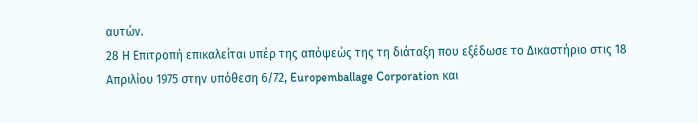αυτών.
28 Η Επιτροπή επικαλείται υπέρ της απόψεώς της τη διάταξη που εξέδωσε το Δικαστήριο στις 18 Απριλίου 1975 στην υπόθεση 6/72, Europemballage Corporation και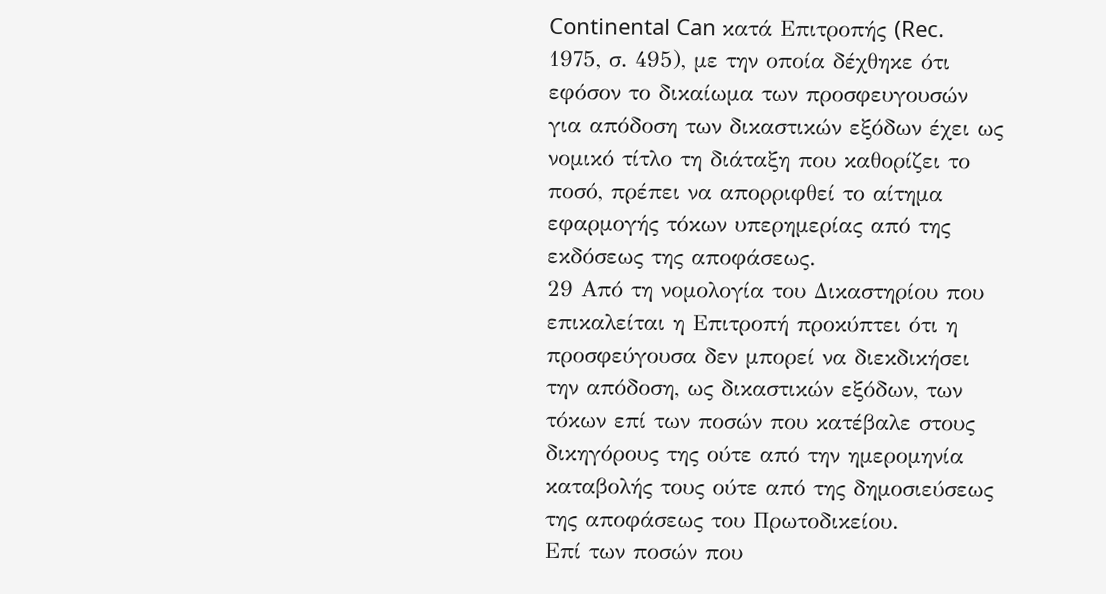Continental Can κατά Επιτροπής (Rec. 1975, σ. 495), με την οποία δέχθηκε ότι εφόσον το δικαίωμα των προσφευγουσών για απόδοση των δικαστικών εξόδων έχει ως νομικό τίτλο τη διάταξη που καθορίζει το ποσό, πρέπει να απορριφθεί το αίτημα εφαρμογής τόκων υπερημερίας από της εκδόσεως της αποφάσεως.
29 Από τη νομολογία του Δικαστηρίου που επικαλείται η Επιτροπή προκύπτει ότι η προσφεύγουσα δεν μπορεί να διεκδικήσει την απόδοση, ως δικαστικών εξόδων, των τόκων επί των ποσών που κατέβαλε στους δικηγόρους της ούτε από την ημερομηνία καταβολής τους ούτε από της δημοσιεύσεως της αποφάσεως του Πρωτοδικείου.
Επί των ποσών που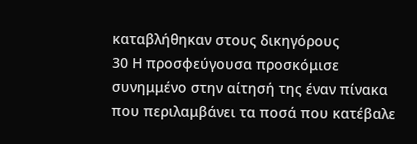καταβλήθηκαν στους δικηγόρους
30 Η προσφεύγουσα προσκόμισε συνημμένο στην αίτησή της έναν πίνακα που περιλαμβάνει τα ποσά που κατέβαλε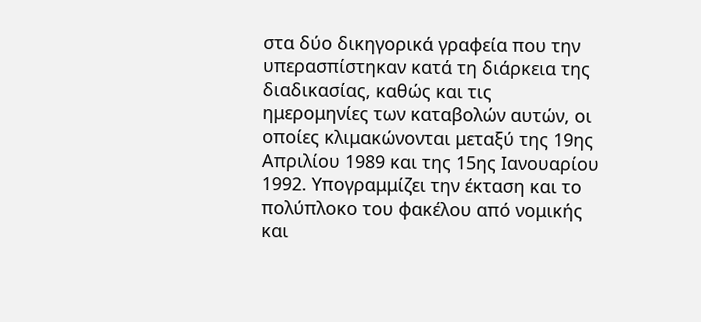στα δύο δικηγορικά γραφεία που την υπερασπίστηκαν κατά τη διάρκεια της διαδικασίας, καθώς και τις ημερομηνίες των καταβολών αυτών, οι οποίες κλιμακώνονται μεταξύ της 19ης Απριλίου 1989 και της 15ης Ιανουαρίου 1992. Υπογραμμίζει την έκταση και το πολύπλοκο του φακέλου από νομικής και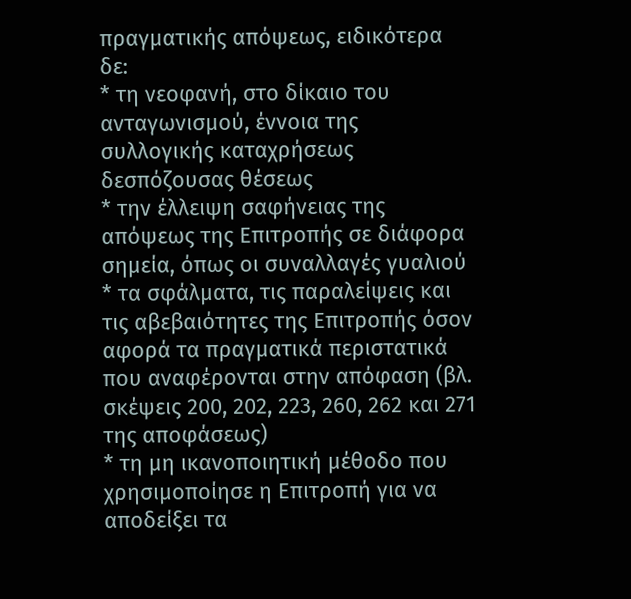πραγματικής απόψεως, ειδικότερα δε:
* τη νεοφανή, στο δίκαιο του ανταγωνισμού, έννοια της συλλογικής καταχρήσεως δεσπόζουσας θέσεως
* την έλλειψη σαφήνειας της απόψεως της Επιτροπής σε διάφορα σημεία, όπως οι συναλλαγές γυαλιού
* τα σφάλματα, τις παραλείψεις και τις αβεβαιότητες της Επιτροπής όσον αφορά τα πραγματικά περιστατικά που αναφέρονται στην απόφαση (βλ. σκέψεις 200, 202, 223, 260, 262 και 271 της αποφάσεως)
* τη μη ικανοποιητική μέθοδο που χρησιμοποίησε η Επιτροπή για να αποδείξει τα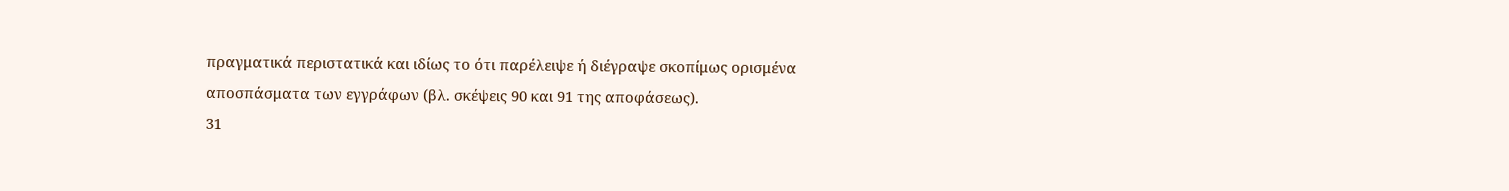πραγματικά περιστατικά και ιδίως το ότι παρέλειψε ή διέγραψε σκοπίμως ορισμένα αποσπάσματα των εγγράφων (βλ. σκέψεις 90 και 91 της αποφάσεως).
31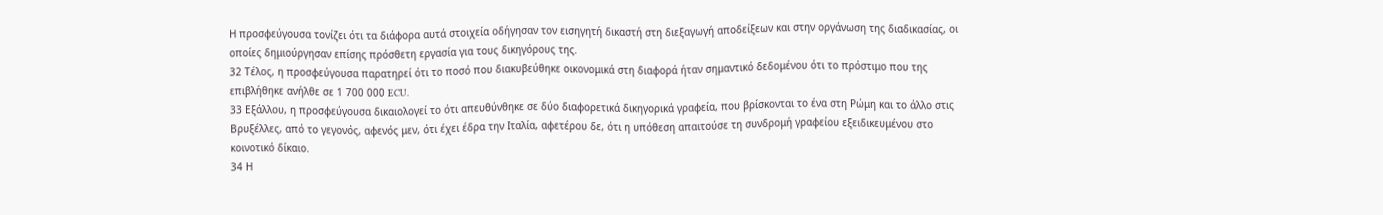Η προσφεύγουσα τονίζει ότι τα διάφορα αυτά στοιχεία οδήγησαν τον εισηγητή δικαστή στη διεξαγωγή αποδείξεων και στην οργάνωση της διαδικασίας, οι οποίες δημιούργησαν επίσης πρόσθετη εργασία για τους δικηγόρους της.
32 Τέλος, η προσφεύγουσα παρατηρεί ότι το ποσό που διακυβεύθηκε οικονομικά στη διαφορά ήταν σημαντικό δεδομένου ότι το πρόστιμο που της επιβλήθηκε ανήλθε σε 1 700 000 ECU.
33 Εξάλλου, η προσφεύγουσα δικαιολογεί το ότι απευθύνθηκε σε δύο διαφορετικά δικηγορικά γραφεία, που βρίσκονται το ένα στη Ρώμη και το άλλο στις Βρυξέλλες, από το γεγονός, αφενός μεν, ότι έχει έδρα την Ιταλία, αφετέρου δε, ότι η υπόθεση απαιτούσε τη συνδρομή γραφείου εξειδικευμένου στο κοινοτικό δίκαιο.
34 Η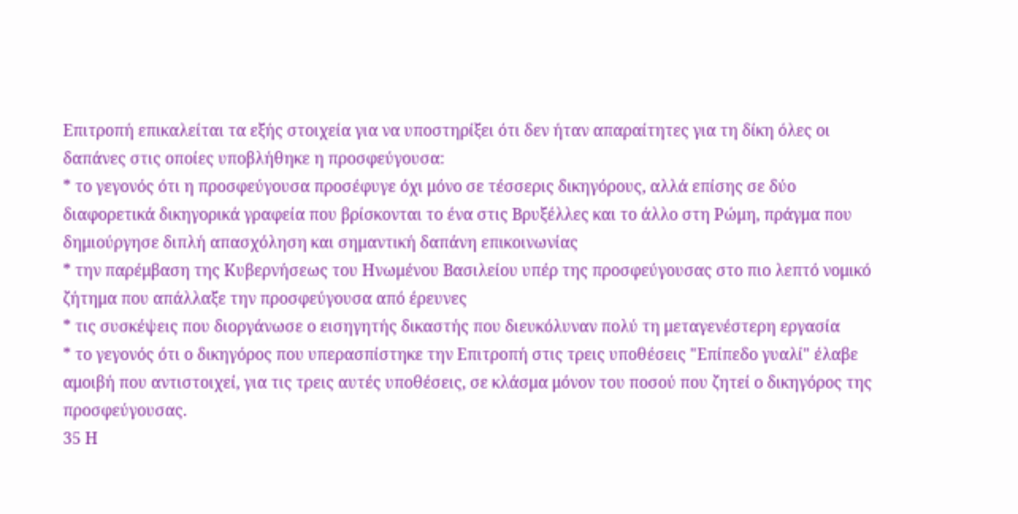Επιτροπή επικαλείται τα εξής στοιχεία για να υποστηρίξει ότι δεν ήταν απαραίτητες για τη δίκη όλες οι δαπάνες στις οποίες υποβλήθηκε η προσφεύγουσα:
* το γεγονός ότι η προσφεύγουσα προσέφυγε όχι μόνο σε τέσσερις δικηγόρους, αλλά επίσης σε δύο διαφορετικά δικηγορικά γραφεία που βρίσκονται το ένα στις Βρυξέλλες και το άλλο στη Ρώμη, πράγμα που δημιούργησε διπλή απασχόληση και σημαντική δαπάνη επικοινωνίας
* την παρέμβαση της Κυβερνήσεως του Ηνωμένου Βασιλείου υπέρ της προσφεύγουσας στο πιο λεπτό νομικό ζήτημα που απάλλαξε την προσφεύγουσα από έρευνες
* τις συσκέψεις που διοργάνωσε ο εισηγητής δικαστής που διευκόλυναν πολύ τη μεταγενέστερη εργασία
* το γεγονός ότι ο δικηγόρος που υπερασπίστηκε την Επιτροπή στις τρεις υποθέσεις "Επίπεδο γυαλί" έλαβε αμοιβή που αντιστοιχεί, για τις τρεις αυτές υποθέσεις, σε κλάσμα μόνον του ποσού που ζητεί ο δικηγόρος της προσφεύγουσας.
35 Η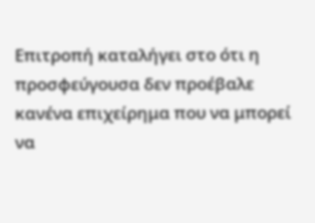Επιτροπή καταλήγει στο ότι η προσφεύγουσα δεν προέβαλε κανένα επιχείρημα που να μπορεί να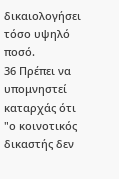δικαιολογήσει τόσο υψηλό ποσό.
36 Πρέπει να υπομνηστεί καταρχάς ότι "ο κοινοτικός δικαστής δεν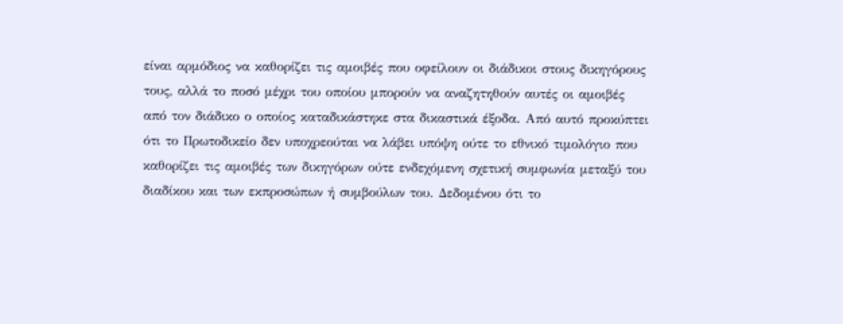είναι αρμόδιος να καθορίζει τις αμοιβές που οφείλουν οι διάδικοι στους δικηγόρους τους, αλλά το ποσό μέχρι του οποίου μπορούν να αναζητηθούν αυτές οι αμοιβές από τον διάδικο ο οποίος καταδικάστηκε στα δικαστικά έξοδα. Από αυτό προκύπτει ότι το Πρωτοδικείο δεν υποχρεούται να λάβει υπόψη ούτε το εθνικό τιμολόγιο που καθορίζει τις αμοιβές των δικηγόρων ούτε ενδεχόμενη σχετική συμφωνία μεταξύ του διαδίκου και των εκπροσώπων ή συμβούλων του. Δεδομένου ότι το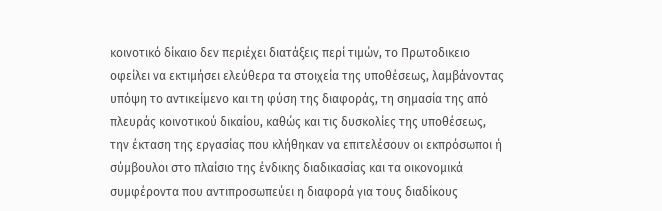κοινοτικό δίκαιο δεν περιέχει διατάξεις περί τιμών, το Πρωτοδικειο οφείλει να εκτιμήσει ελεύθερα τα στοιχεία της υποθέσεως, λαμβάνοντας υπόψη το αντικείμενο και τη φύση της διαφοράς, τη σημασία της από πλευράς κοινοτικού δικαίου, καθώς και τις δυσκολίες της υποθέσεως, την έκταση της εργασίας που κλήθηκαν να επιτελέσουν οι εκπρόσωποι ή σύμβουλοι στο πλαίσιο της ένδικης διαδικασίας και τα οικονομικά συμφέροντα που αντιπροσωπεύει η διαφορά για τους διαδίκους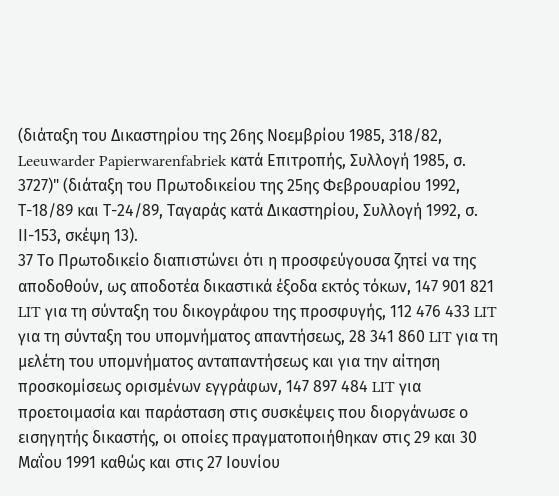(διάταξη του Δικαστηρίου της 26ης Νοεμβρίου 1985, 318/82, Leeuwarder Papierwarenfabriek κατά Επιτροπής, Συλλογή 1985, σ. 3727)" (διάταξη του Πρωτοδικείου της 25ης Φεβρουαρίου 1992, Τ-18/89 και Τ-24/89, Ταγαράς κατά Δικαστηρίου, Συλλογή 1992, σ. ΙΙ-153, σκέψη 13).
37 Το Πρωτοδικείο διαπιστώνει ότι η προσφεύγουσα ζητεί να της αποδοθούν, ως αποδοτέα δικαστικά έξοδα εκτός τόκων, 147 901 821 LIT για τη σύνταξη του δικογράφου της προσφυγής, 112 476 433 LIT για τη σύνταξη του υπομνήματος απαντήσεως, 28 341 860 LIT για τη μελέτη του υπομνήματος ανταπαντήσεως και για την αίτηση προσκομίσεως ορισμένων εγγράφων, 147 897 484 LIT για προετοιμασία και παράσταση στις συσκέψεις που διοργάνωσε ο εισηγητής δικαστής, οι οποίες πραγματοποιήθηκαν στις 29 και 30 Μαΐου 1991 καθώς και στις 27 Ιουνίου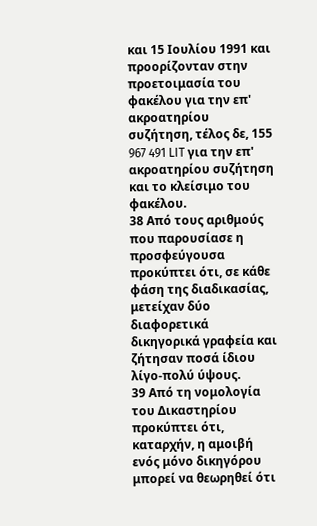και 15 Ιουλίου 1991 και προορίζονταν στην προετοιμασία του φακέλου για την επ' ακροατηρίου συζήτηση, τέλος δε, 155 967 491 LIT για την επ' ακροατηρίου συζήτηση και το κλείσιμο του φακέλου.
38 Από τους αριθμούς που παρουσίασε η προσφεύγουσα προκύπτει ότι, σε κάθε φάση της διαδικασίας, μετείχαν δύο διαφορετικά δικηγορικά γραφεία και ζήτησαν ποσά ίδιου λίγο-πολύ ύψους.
39 Από τη νομολογία του Δικαστηρίου προκύπτει ότι, καταρχήν, η αμοιβή ενός μόνο δικηγόρου μπορεί να θεωρηθεί ότι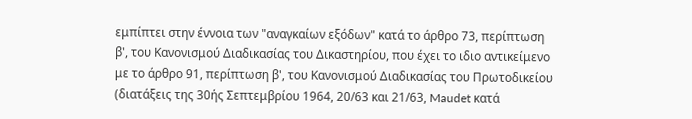εμπίπτει στην έννοια των "αναγκαίων εξόδων" κατά το άρθρο 73, περίπτωση β', του Κανονισμού Διαδικασίας του Δικαστηρίου, που έχει το ιδιο αντικείμενο με το άρθρο 91, περίπτωση β', του Κανονισμού Διαδικασίας του Πρωτοδικείου (διατάξεις της 30ής Σεπτεμβρίου 1964, 20/63 και 21/63, Maudet κατά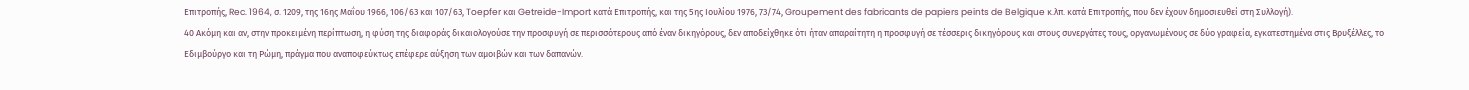Επιτροπής, Rec. 1964, σ. 1209, της 16ης Μαΐου 1966, 106/63 και 107/63, Toepfer και Getreide-Import κατά Επιτροπής, και της 5ης Ιουλίου 1976, 73/74, Groupement des fabricants de papiers peints de Belgique κ.λπ. κατά Επιτροπής, που δεν έχουν δημοσιευθεί στη Συλλογή).
40 Ακόμη και αν, στην προκειμένη περίπτωση, η φύση της διαφοράς δικαιολογούσε την προσφυγή σε περισσότερους από έναν δικηγόρους, δεν αποδείχθηκε ότι ήταν απαραίτητη η προσφυγή σε τέσσερις δικηγόρους και στους συνεργάτες τους, οργανωμένους σε δύο γραφεία, εγκατεστημένα στις Βρυξέλλες, το Εδιμβούργο και τη Ρώμη, πράγμα που αναποφεύκτως επέφερε αύξηση των αμοιβών και των δαπανών.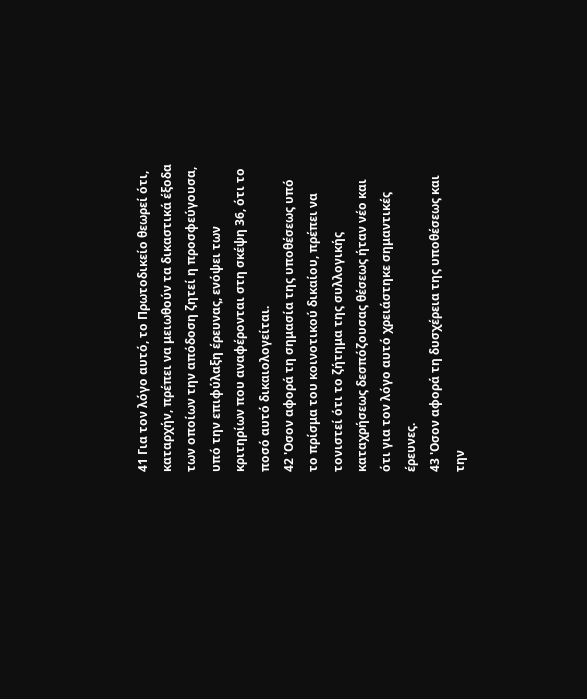41 Για τον λόγο αυτό, το Πρωτοδικείο θεωρεί ότι, καταρχήν, πρέπει να μειωθούν τα δικαστικά έξοδα των οποίων την απόδοση ζητεί η προσφεύγουσα, υπό την επιφύλαξη έρευνας, ενόψει των κριτηρίων που αναφέρονται στη σκέψη 36, ότι το ποσό αυτό δικαιολογείται.
42 'Οσον αφορά τη σημασία της υποθέσεως υπό το πρίσμα του κοινοτικού δικαίου, πρέπει να τονιστεί ότι το ζήτημα της συλλογικής καταχρήσεως δεσπόζουσας θέσεως ήταν νέο και ότι για τον λόγο αυτό χρειάστηκε σημαντικές έρευνες.
43 'Οσον αφορά τη δυσχέρεια της υποθέσεως και την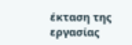έκταση της εργασίας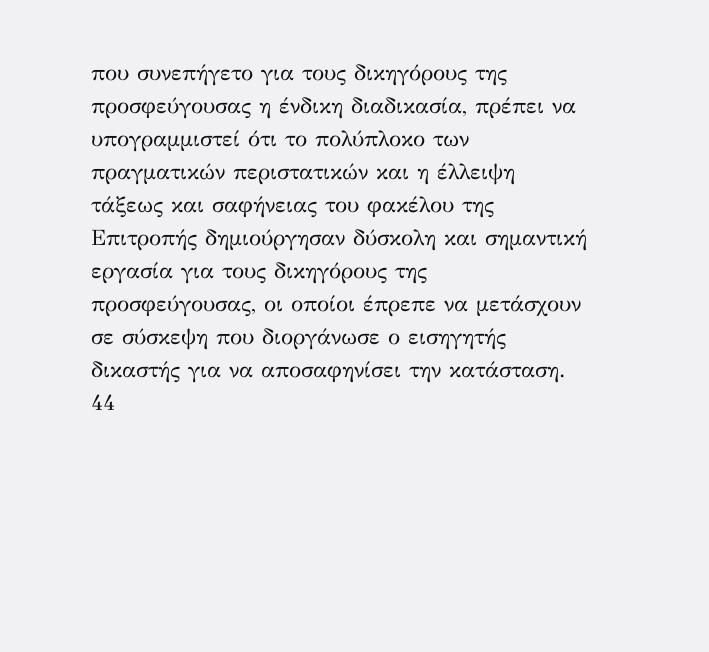που συνεπήγετο για τους δικηγόρους της προσφεύγουσας η ένδικη διαδικασία, πρέπει να υπογραμμιστεί ότι το πολύπλοκο των πραγματικών περιστατικών και η έλλειψη τάξεως και σαφήνειας του φακέλου της Επιτροπής δημιούργησαν δύσκολη και σημαντική εργασία για τους δικηγόρους της προσφεύγουσας, οι οποίοι έπρεπε να μετάσχουν σε σύσκεψη που διοργάνωσε ο εισηγητής δικαστής για να αποσαφηνίσει την κατάσταση.
44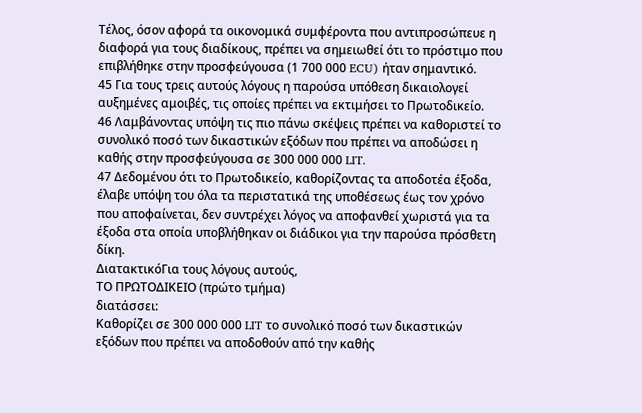Τέλος, όσον αφορά τα οικονομικά συμφέροντα που αντιπροσώπευε η διαφορά για τους διαδίκους, πρέπει να σημειωθεί ότι το πρόστιμο που επιβλήθηκε στην προσφεύγουσα (1 700 000 ECU) ήταν σημαντικό.
45 Για τους τρεις αυτούς λόγους η παρούσα υπόθεση δικαιολογεί αυξημένες αμοιβές, τις οποίες πρέπει να εκτιμήσει το Πρωτοδικείο.
46 Λαμβάνοντας υπόψη τις πιο πάνω σκέψεις πρέπει να καθοριστεί το συνολικό ποσό των δικαστικών εξόδων που πρέπει να αποδώσει η καθής στην προσφεύγουσα σε 300 000 000 LIT.
47 Δεδομένου ότι το Πρωτοδικείο, καθορίζοντας τα αποδοτέα έξοδα, έλαβε υπόψη του όλα τα περιστατικά της υποθέσεως έως τον χρόνο που αποφαίνεται, δεν συντρέχει λόγος να αποφανθεί χωριστά για τα έξοδα στα οποία υποβλήθηκαν οι διάδικοι για την παρούσα πρόσθετη δίκη.
ΔιατακτικόΓια τους λόγους αυτούς,
ΤΟ ΠΡΩΤΟΔΙΚΕΙΟ (πρώτο τμήμα)
διατάσσει:
Καθορίζει σε 300 000 000 LIT το συνολικό ποσό των δικαστικών εξόδων που πρέπει να αποδοθούν από την καθής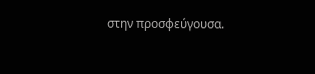στην προσφεύγουσα.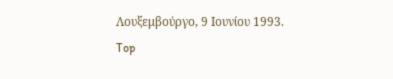Λουξεμβούργο, 9 Ιουνίου 1993.
Top